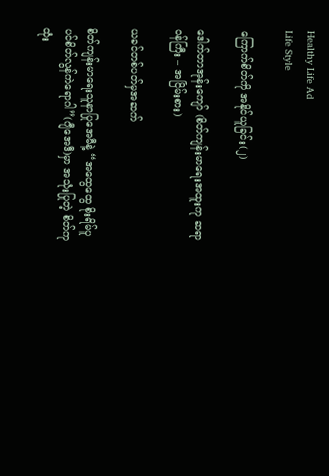Healthy Life Ad
Life Style

ကြောက်စိတ်ကို အနိုင်ယူခြင်း(၂)

ဒေါက်တာအုန်းကျော် (စိတ်ကျန်းမာရေးအထူးကု ဆရာဝန်ကြီး – အငြိမ်းစား)

ယခင်တစ်ပတ်မှအဆက်

စိတ်ကျန်းမာရေးသူနာပြုအေမီနဲ့ “အထွေထွေ စိုးရိမ်ပူပင်စိတ်လွန်ကဲရောဂါ”(ဂျီအေဒီ)မှာ အသုံးပြုတဲ့ စိတ်ကုထုံး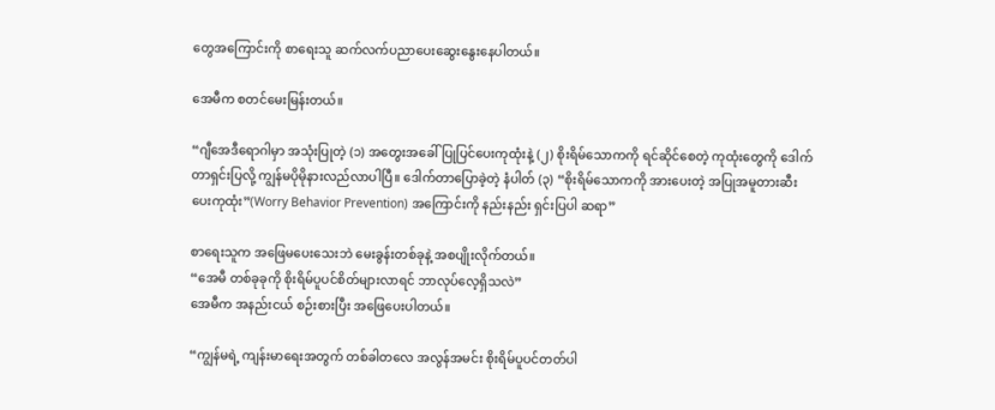တွေအကြောင်းကို စာရေးသူ ဆက်လက်ပညာပေးဆွေးနွေးနေပါတယ်။

အေမီက စတင်မေးမြန်းတယ်။

“ဂျီအေဒီရောဂါမှာ အသုံးပြုတဲ့ (၁) အတွေးအခေါ်ပြုပြင်ပေးကုထုံးနဲ့ (၂) စိုးရိမ်သောကကို ရင်ဆိုင်စေတဲ့ ကုထုံးတွေကို ဒေါက်တာရှင်းပြလို့ ကျွန်မပိုမိုနားလည်လာပါပြီ။ ဒေါက်တာပြောခဲ့တဲ့ နံပါတ် (၃) “စိုးရိမ်သောကကို အားပေးတဲ့ အပြုအမူတားဆီးပေးကုထုံး”(Worry Behavior Prevention) အကြောင်းကို နည်းနည်း ရှင်းပြပါ ဆရာ”

စာရေးသူက အဖြေမပေးသေးဘဲ မေးခွန်းတစ်ခုနဲ့ အစပျိုးလိုက်တယ်။
“အေမီ တစ်ခုခုကို စိုးရိမ်ပူပင်စိတ်များလာရင် ဘာလုပ်လေ့ရှိသလဲ”
အေမီက အနည်းငယ် စဉ်းစားပြီး အဖြေပေးပါတယ်။

“ကျွန်မရဲ့ ကျန်းမာရေးအတွက် တစ်ခါတလေ အလွန်အမင်း စိုးရိမ်ပူပင်တတ်ပါ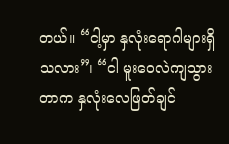တယ်။ “ငါ့မှာ နှလုံးရောဂါများရှိသလား”၊ “ငါ မူးဝေလဲကျသွားတာက နှလုံးလေဖြတ်ချင်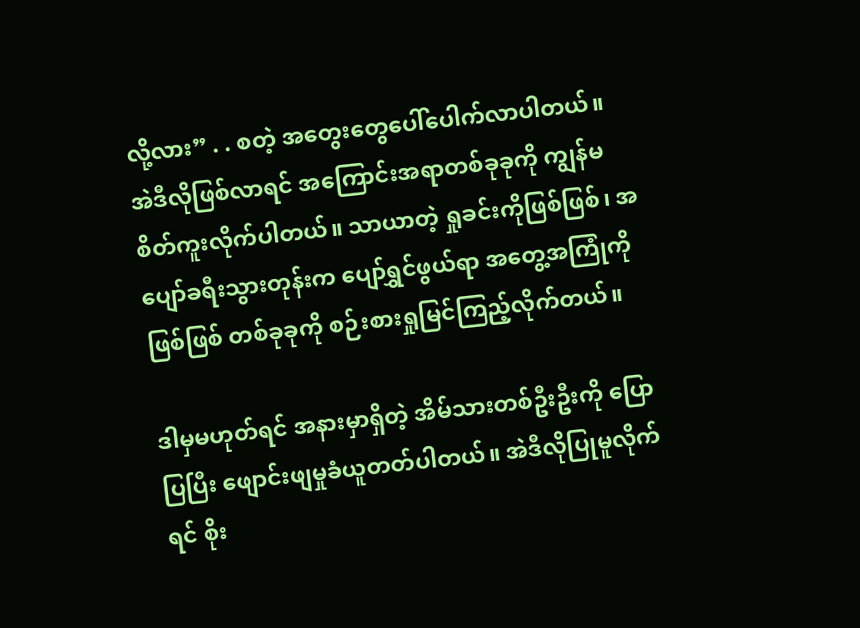လို့လား” . . စတဲ့ အတွေးတွေပေါ်ပေါက်လာပါတယ်။ အဲဒီလိုဖြစ်လာရင် အကြောင်းအရာတစ်ခုခုကို ကျွန်မစိတ်ကူးလိုက်ပါတယ်။ သာယာတဲ့ ရှုခင်းကိုဖြစ်ဖြစ်၊ အပျော်ခရီးသွားတုန်းက ပျော်ရွှင်ဖွယ်ရာ အတွေ့အကြုံကိုဖြစ်ဖြစ် တစ်ခုခုကို စဉ်းစားရှုမြင်ကြည့်လိုက်တယ်။

ဒါမှမဟုတ်ရင် အနားမှာရှိတဲ့ အိမ်သားတစ်ဦးဦးကို ပြောပြပြီး ဖျောင်းဖျမှုခံယူတတ်ပါတယ်။ အဲဒီလိုပြုမူလိုက်ရင် စိုး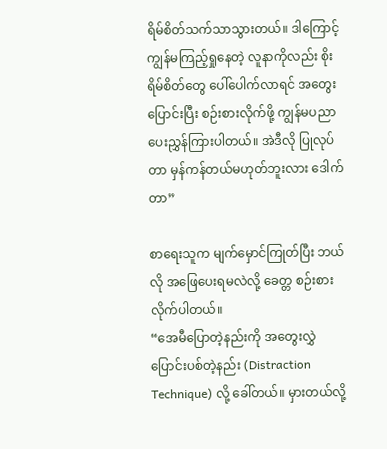ရိမ်စိတ်သက်သာသွားတယ်။ ဒါကြောင့် ကျွန်မကြည့်ရှုနေတဲ့ လူနာကိုလည်း စိုးရိမ်စိတ်တွေ ပေါ်ပေါက်လာရင် အတွေးပြောင်းပြီး စဉ်းစားလိုက်ဖို့ ကျွန်မပညာပေးညွှန်ကြားပါတယ်။ အဲဒီလို ပြုလုပ်တာ မှန်ကန်တယ်မဟုတ်ဘူးလား ဒေါက်တာ”

စာရေးသူက မျက်မှောင်ကြုတ်ပြီး ဘယ်လို အဖြေပေးရမလဲလို့ ခေတ္တ စဉ်းစားလိုက်ပါတယ်။
“အေမီပြောတဲ့နည်းကို အတွေးလွှဲပြောင်းပစ်တဲ့နည်း (Distraction Technique) လို့ ခေါ်တယ်။ မှားတယ်လို့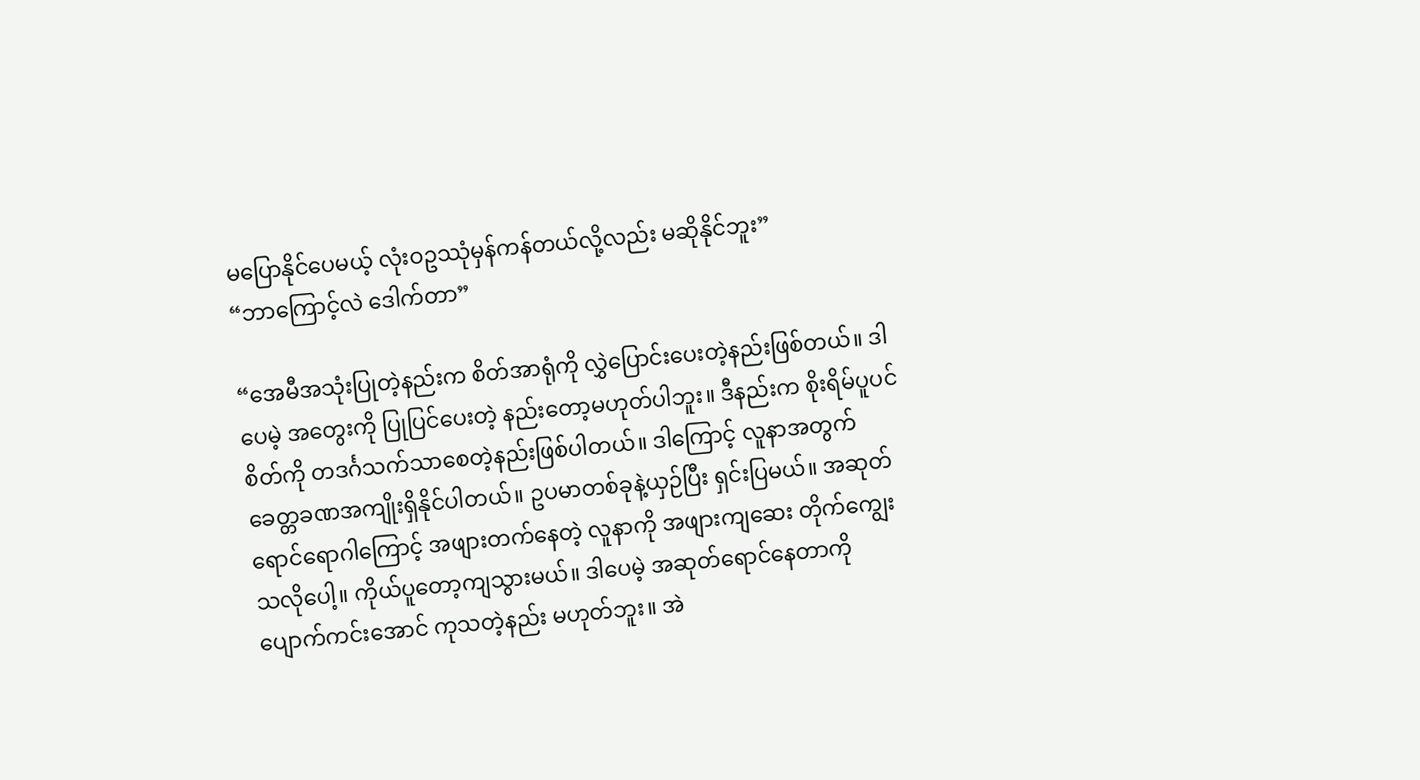မပြောနိုင်ပေမယ့် လုံးဝဥဿုံမှန်ကန်တယ်လို့လည်း မဆိုနိုင်ဘူး”
“ဘာကြောင့်လဲ ဒေါက်တာ”

“အေမီအသုံးပြုတဲ့နည်းက စိတ်အာရုံကို လွှဲပြောင်းပေးတဲ့နည်းဖြစ်တယ်။ ဒါပေမဲ့ အတွေးကို ပြုပြင်ပေးတဲ့ နည်းတော့မဟုတ်ပါဘူး။ ဒီနည်းက စိုးရိမ်ပူပင်စိတ်ကို တဒင်္ဂသက်သာစေတဲ့နည်းဖြစ်ပါတယ်။ ဒါကြောင့် လူနာအတွက် ခေတ္တခဏအကျိုးရှိနိုင်ပါတယ်။ ဥပမာတစ်ခုနဲ့ယှဉ်ပြီး ရှင်းပြမယ်။ အဆုတ်ရောင်ရောဂါကြောင့် အဖျားတက်နေတဲ့ လူနာကို အဖျားကျဆေး တိုက်ကျွေးသလိုပေါ့။ ကိုယ်ပူတော့ကျသွားမယ်။ ဒါပေမဲ့ အဆုတ်ရောင်နေတာကို ပျောက်ကင်းအောင် ကုသတဲ့နည်း မဟုတ်ဘူး။ အဲ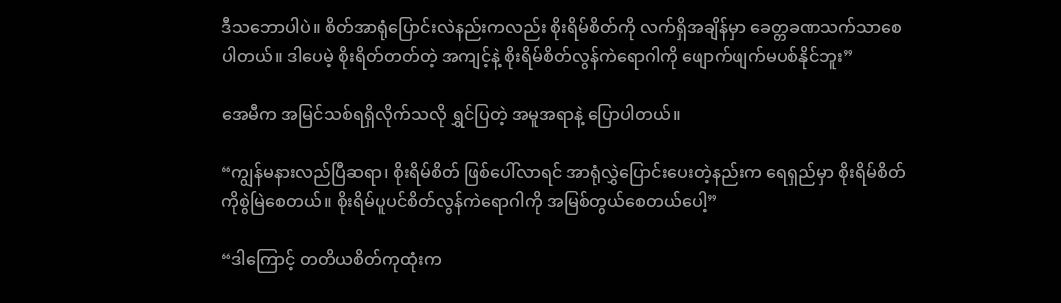ဒီသဘောပါပဲ။ စိတ်အာရုံပြောင်းလဲနည်းကလည်း စိုးရိမ်စိတ်ကို လက်ရှိအချိန်မှာ ခေတ္တခဏသက်သာစေပါတယ်။ ဒါပေမဲ့ စိုးရိတ်တတ်တဲ့ အကျင့်နဲ့ စိုးရိမ်စိတ်လွန်ကဲရောဂါကို ဖျောက်ဖျက်မပစ်နိုင်ဘူး”

အေမီက အမြင်သစ်ရရှိလိုက်သလို ရွှင်ပြတဲ့ အမူအရာနဲ့ ပြောပါတယ်။

“ကျွန်မနားလည်ပြီဆရာ၊ စိုးရိမ်စိတ် ဖြစ်ပေါ်လာရင် အာရုံလွှဲပြောင်းပေးတဲ့နည်းက ရေရှည်မှာ စိုးရိမ်စိတ်ကိုစွဲမြဲစေတယ်။ စိုးရိမ်ပူပင်စိတ်လွန်ကဲရောဂါကို အမြစ်တွယ်စေတယ်ပေါ့”

“ဒါကြောင့် တတိယစိတ်ကုထုံးက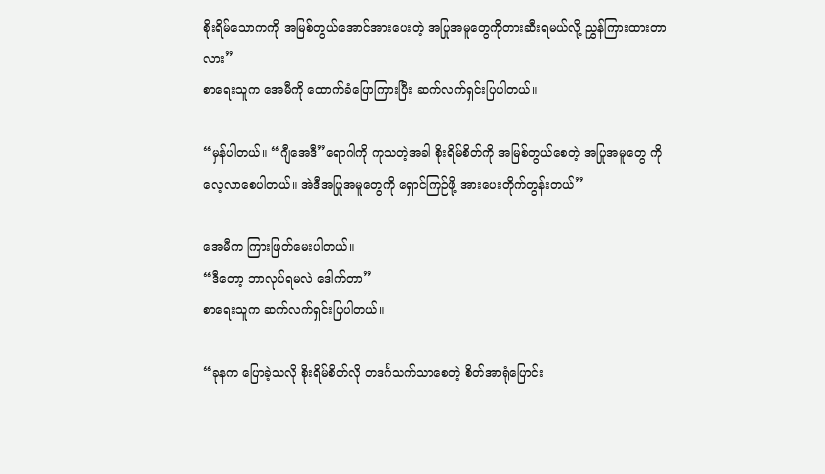စိုးရိမ်သောကကို အမြစ်တွယ်အောင်အားပေးတဲ့ အပြုအမူတွေကိုတားဆီးရမယ်လို့ ညွှန်ကြားထားတာလား”
စာရေးသူက အေမီကို ထောက်ခံပြောကြားပြီး ဆက်လက်ရှင်းပြပါတယ်။

“မှန်ပါတယ်။ “ဂျီအေဒီ”ရောဂါကို ကုသတဲ့အခါ စိုးရိမ်စိတ်ကို အမြစ်တွယ်စေတဲ့ အပြုအမူတွေ ကိုလေ့လာစေပါတယ်။ အဲဒီအပြုအမူတွေကို ရှောင်ကြဉ်ဖို့ အားပေးတိုက်တွန်းတယ်”

အေမီက ကြားဖြတ်မေးပါတယ်။
“ဒီတော့ ဘာလုပ်ရမလဲ ဒေါက်တာ”
စာရေးသူက ဆက်လက်ရှင်းပြပါတယ်။

“ခုနက ပြောခဲ့သလို စိုးရိမ်စိတ်လို တဒင်္ဂသက်သာစေတဲ့ စိတ်အာရုံပြောင်း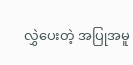လွှဲပေးတဲ့ အပြုအမူ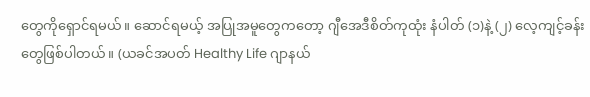တွေကိုရှောင်ရမယ်။ ဆောင်ရမယ့် အပြုအမူတွေကတော့ ဂျီအေဒီစိတ်ကုထုံး နံပါတ် (၁)နဲ့ (၂) လေ့ကျင့်ခန်းတွေဖြစ်ပါတယ်။ (ယခင်အပတ် Healthy Life ဂျာနယ်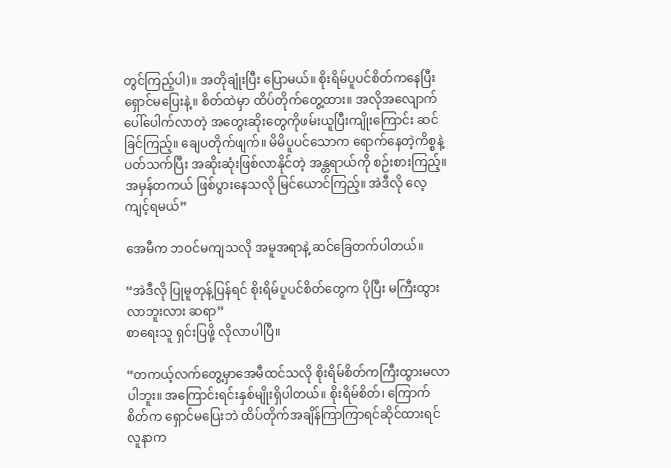တွင်ကြည့်ပါ)။ အတိုချုံးပြီး ပြောမယ်။ စိုးရိမ်ပူပင်စိတ်ကနေပြီး ရှောင်မပြေးနဲ့။ စိတ်ထဲမှာ ထိပ်တိုက်တွေ့ထား။ အလိုအလျောက် ပေါ်ပေါက်လာတဲ့ အတွေးဆိုးတွေကိုဖမ်းယူပြီးကျိုးကြောင်း ဆင်ခြင်ကြည့်။ ချေပတိုက်ဖျက်။ မိမိပူပင်သောက ရောက်နေတဲ့ကိစ္စနဲ့ပတ်သက်ပြီး အဆိုးဆုံးဖြစ်လာနိုင်တဲ့ အန္တရာယ်ကို စဉ်းစားကြည့်။ အမှန်တကယ် ဖြစ်ပွားနေသလို မြင်ယောင်ကြည့်။ အဲဒီလို လေ့ကျင့်ရမယ်”

အေမီက ဘဝင်မကျသလို အမူအရာနဲ့ ဆင်ခြေတက်ပါတယ်။

“အဲဒီလို ပြုမူတုန့်ပြန်ရင် စိုးရိမ်ပူပင်စိတ်တွေက ပိုပြီး မကြီးထွားလာဘူးလား ဆရာ”
စာရေးသူ ရှင်းပြဖို့ လိုလာပါပြီ။

“တကယ့်လက်တွေ့မှာအေမီထင်သလို စိုးရိမ်စိတ်ကကြီးထွားမလာပါဘူး။ အကြောင်းရင်းနှစ်မျိုးရှိပါတယ်။ စိုးရိမ်စိတ်၊ ကြောက်စိတ်က ရှောင်မပြေးဘဲ ထိပ်တိုက်အချိန်ကြာကြာရင်ဆိုင်ထားရင် လူနာက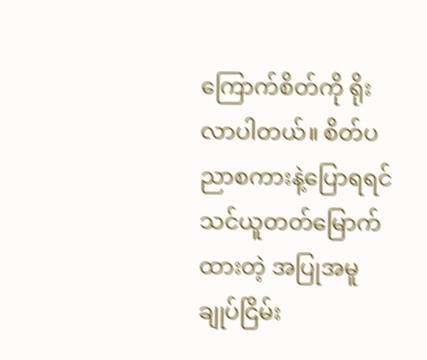ကြောက်စိတ်ကို ရိုးလာပါတယ်။ စိတ်ပညာစကားနဲ့ပြောရရင် သင်ယူတတ်မြောက်ထားတဲ့ အပြုအမူချုပ်ငြိမ်း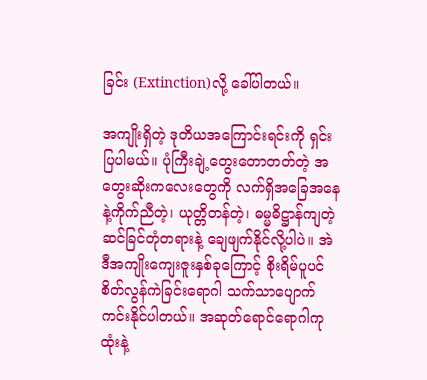ခြင်း (Extinction)လို့ ခေါ်ပါတယ်။

အကျိုးရှိတဲ့ ဒုတိယအကြောင်းရင်းကို ရှင်းပြပါမယ်။ ပုံကြီးချဲ့တွေးတောတတ်တဲ့ အတွေးဆိုးကလေးတွေကို လက်ရှိအခြေအနေနဲ့ကိုက်ညီတဲ့၊ ယုတ္တိတန်တဲ့၊ ဓမ္မဓိဋ္ဌာန်ကျတဲ့ဆင်ခြင်တုံတရားနဲ့ ချေဖျက်နိုင်လို့ပါပဲ။ အဲဒီအကျိုးကျေးဇူးနှစ်ခုကြောင့် စိုးရိမ်ပူပင်စိတ်လွန်ကဲခြင်းရောဂါ သက်သာပျောက်ကင်းနိုင်ပါတယ်။ အဆုတ်ရောင်ရောဂါကုထုံးနဲ့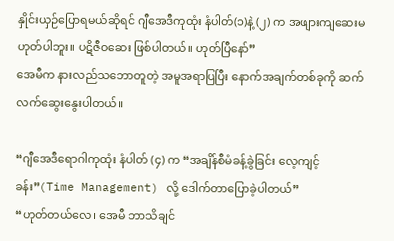နှိုင်းယှဉ်ပြောရမယ်ဆိုရင် ဂျီအေဒီကုထုံး နံပါတ်(၁)နဲ့ (၂) က အဖျားကျဆေးမဟုတ်ပါဘူး။ ပဋိဇီဝဆေး ဖြစ်ပါတယ်။ ဟုတ်ပြီနော်”
အေမီက နားလည်သဘောတူတဲ့ အမူအရာပြပြီး နောက်အချက်တစ်ခုကို ဆက်လက်ဆွေးနွေးပါတယ်။

“ဂျီအေဒီရောဂါကုထုံး နံပါတ် (၄) က “အချိန်စီမံခန့်ခွဲခြင်း လေ့ကျင့်ခန်း”(Time Management) လို့ ဒေါက်တာပြောခဲ့ပါတယ်”
“ဟုတ်တယ်လေ၊ အေမီ ဘာသိချင်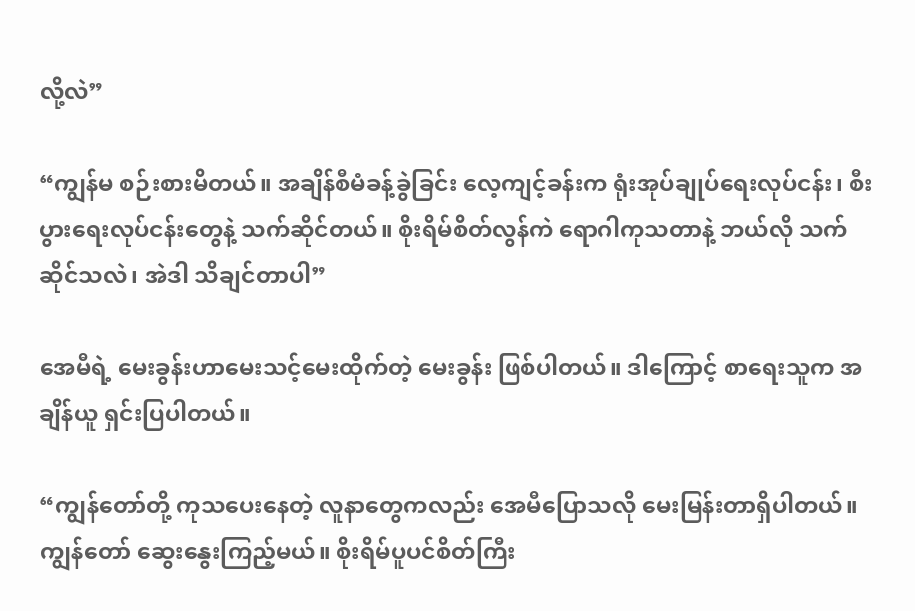လို့လဲ”

“ကျွန်မ စဉ်းစားမိတယ်။ အချိန်စီမံခန့်ခွဲခြင်း လေ့ကျင့်ခန်းက ရုံးအုပ်ချုပ်ရေးလုပ်ငန်း၊ စီးပွားရေးလုပ်ငန်းတွေနဲ့ သက်ဆိုင်တယ်။ စိုးရိမ်စိတ်လွန်ကဲ ရောဂါကုသတာနဲ့ ဘယ်လို သက်ဆိုင်သလဲ၊ အဲဒါ သိချင်တာပါ”

အေမီရဲ့ မေးခွန်းဟာမေးသင့်မေးထိုက်တဲ့ မေးခွန်း ဖြစ်ပါတယ်။ ဒါကြောင့် စာရေးသူက အချိန်ယူ ရှင်းပြပါတယ်။

“ကျွန်တော်တို့ ကုသပေးနေတဲ့ လူနာတွေကလည်း အေမီပြောသလို မေးမြန်းတာရှိပါတယ်။ ကျွန်တော် ဆွေးနွေးကြည့်မယ်။ စိုးရိမ်ပူပင်စိတ်ကြီး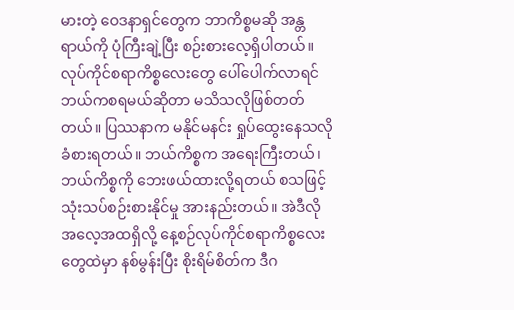မားတဲ့ ဝေဒနာရှင်တွေက ဘာကိစ္စမဆို အန္တရာယ်ကို ပုံကြီးချဲ့ပြီး စဉ်းစားလေ့ရှိပါတယ်။ လုပ်ကိုင်စရာကိစ္စလေးတွေ ပေါ်ပေါက်လာရင် ဘယ်ကစရမယ်ဆိုတာ မသိသလိုဖြစ်တတ်တယ်။ ပြဿနာက မနိုင်မနင်း ရှုပ်ထွေးနေသလိုခံစားရတယ်။ ဘယ်ကိစ္စက အရေးကြီးတယ်၊ ဘယ်ကိစ္စကို ဘေးဖယ်ထားလို့ရတယ် စသဖြင့် သုံးသပ်စဉ်းစားနိုင်မှု အားနည်းတယ်။ အဲဒီလိုအလေ့အထရှိလို့ နေ့စဉ်လုပ်ကိုင်စရာကိစ္စလေးတွေထဲမှာ နစ်မွန်းပြီး စိုးရိမ်စိတ်က ဒီဂ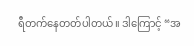ရီတက်နေတတ်ပါတယ်။ ဒါကြောင့် “အ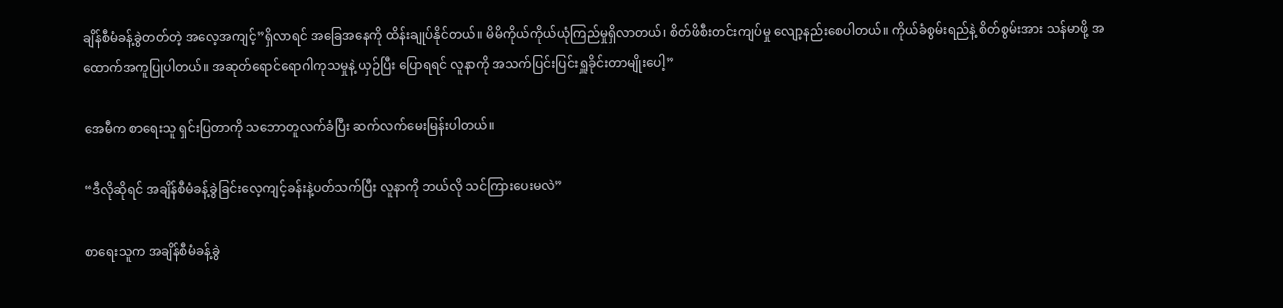ချိန်စီမံခန့်ခွဲတတ်တဲ့ အလေ့အကျင့်”ရှိလာရင် အခြေအနေကို ထိန်းချုပ်နိုင်တယ်။ မိမိကိုယ်ကိုယ်ယုံကြည်မှုရှိလာတယ်၊ စိတ်ဖိစီးတင်းကျပ်မှု လျော့နည်းစေပါတယ်။ ကိုယ်ခံစွမ်းရည်နဲ့ စိတ်စွမ်းအား သန်မာဖို့ အထောက်အကူပြုပါတယ်။ အဆုတ်ရောင်ရောဂါကုသမှုနဲ့ ယှဉ်ပြီး ပြောရရင် လူနာကို အသက်ပြင်းပြင်းရှူခိုင်းတာမျိုးပေါ့”

အေမီက စာရေးသူ ရှင်းပြတာကို သဘောတူလက်ခံပြီး ဆက်လက်မေးမြန်းပါတယ်။

“ဒီလိုဆိုရင် အချိန်စီမံခန့်ခွဲခြင်းလေ့ကျင့်ခန်းနဲ့ပတ်သက်ပြီး လူနာကို ဘယ်လို သင်ကြားပေးမလဲ”

စာရေးသူက အချိန်စီမံခန့်ခွဲ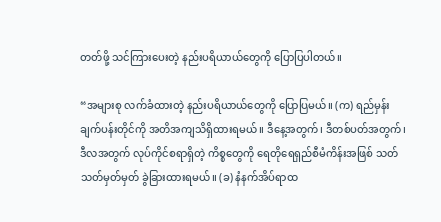တတ်ဖို့ သင်ကြားပေးတဲ့ နည်းပရိယာယ်တွေကို ပြောပြပါတယ်။

“အများစု လက်ခံထားတဲ့ နည်းပရိယာယ်တွေကို ပြောပြမယ်။ (က) ရည်မှန်းချက်ပန်းတိုင်ကို အတိအကျသိရှိထားရမယ်။ ဒီနေ့အတွက်၊ ဒီတစ်ပတ်အတွက်၊ ဒီလအတွက် လုပ်ကိုင်စရာရှိတဲ့ ကိစ္စတွေကို ရေတိုရေရှည်စီမံကိန်းအဖြစ် သတ်သတ်မှတ်မှတ် ခွဲခြားထားရမယ်။ (ခ) နံနက်အိပ်ရာထ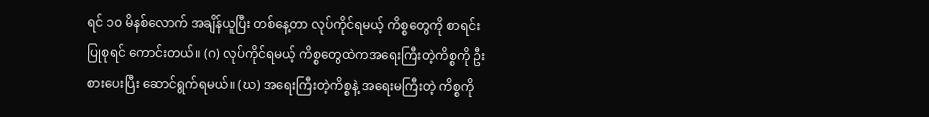ရင် ၁၀ မိနစ်လောက် အချိန်ယူပြီး တစ်နေ့တာ လုပ်ကိုင်ရမယ့် ကိစ္စတွေကို စာရင်းပြုစုရင် ကောင်းတယ်။ (ဂ) လုပ်ကိုင်ရမယ့် ကိစ္စတွေထဲကအရေးကြီးတဲ့ကိစ္စကို ဦးစားပေးပြီး ဆောင်ရွက်ရမယ်။ (ဃ) အရေးကြီးတဲ့ကိစ္စနဲ့ အရေးမကြီးတဲ့ ကိစ္စကို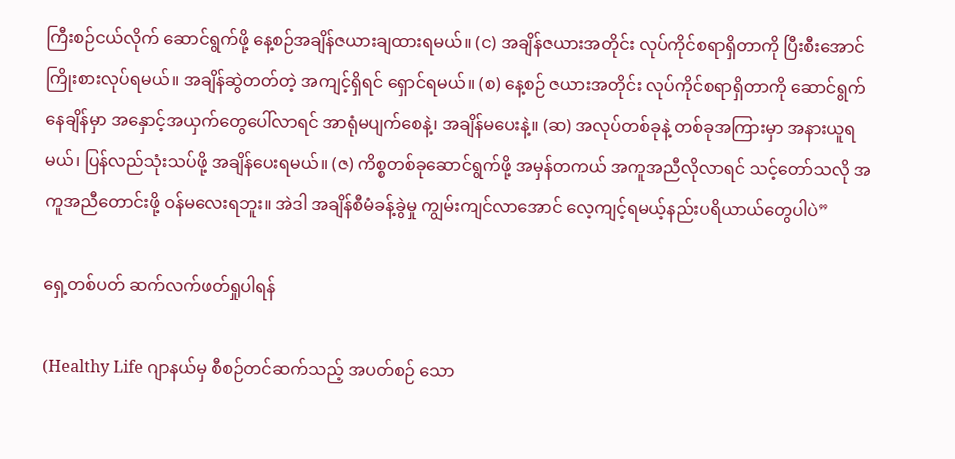ကြီးစဉ်ငယ်လိုက် ဆောင်ရွက်ဖို့ နေ့စဉ်အချိန်ဇယားချထားရမယ်။ (င) အချိန်ဇယားအတိုင်း လုပ်ကိုင်စရာရှိတာကို ပြီးစီးအောင် ကြိုးစားလုပ်ရမယ်။ အချိန်ဆွဲတတ်တဲ့ အကျင့်ရှိရင် ရှောင်ရမယ်။ (စ) နေ့စဉ် ဇယားအတိုင်း လုပ်ကိုင်စရာရှိတာကို ဆောင်ရွက်နေချိန်မှာ အနှောင့်အယှက်တွေပေါ်လာရင် အာရုံမပျက်စေနဲ့၊ အချိန်မပေးနဲ့။ (ဆ) အလုပ်တစ်ခုနဲ့ တစ်ခုအကြားမှာ အနားယူရမယ်၊ ပြန်လည်သုံးသပ်ဖို့ အချိန်ပေးရမယ်။ (ဇ) ကိစ္စတစ်ခုဆောင်ရွက်ဖို့ အမှန်တကယ် အကူအညီလိုလာရင် သင့်တော်သလို အကူအညီတောင်းဖို့ ဝန်မလေးရဘူး။ အဲဒါ အချိန်စီမံခန့်ခွဲမှု ကျွမ်းကျင်လာအောင် လေ့ကျင့်ရမယ့်နည်းပရိယာယ်တွေပါပဲ”

ရှေ့တစ်ပတ် ဆက်လက်ဖတ်ရှုပါရန်

(Healthy Life ဂျာနယ်မှ စီစဉ်တင်ဆက်သည့် အပတ်စဉ် သော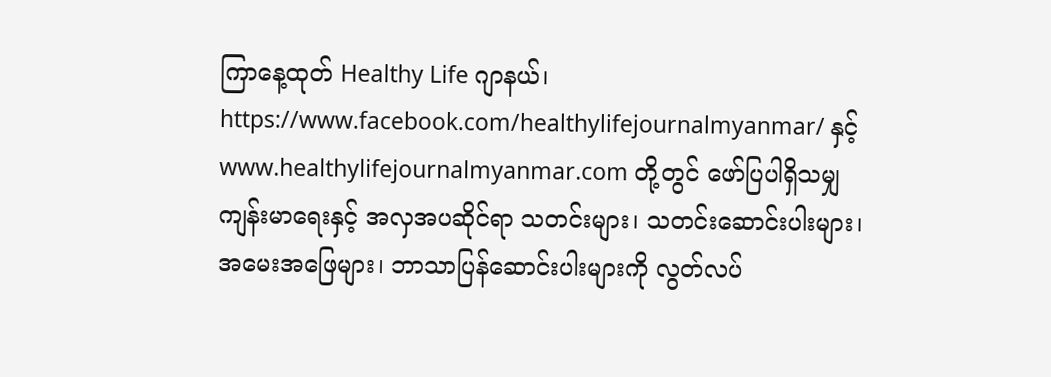ကြာနေ့ထုတ် Healthy Life ဂျာနယ်၊ https://www.facebook.com/healthylifejournalmyanmar/ နှင့် www.healthylifejournalmyanmar.com တို့တွင် ဖော်ပြပါရှိသမျှ ကျန်းမာရေးနှင့် အလှအပဆိုင်ရာ သတင်းများ၊ သတင်းဆောင်းပါးများ၊ အမေးအဖြေများ၊ ဘာသာပြန်ဆောင်းပါးများကို လွတ်လပ်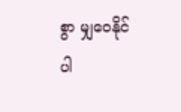စွာ မျှဝေနိုင်ပါ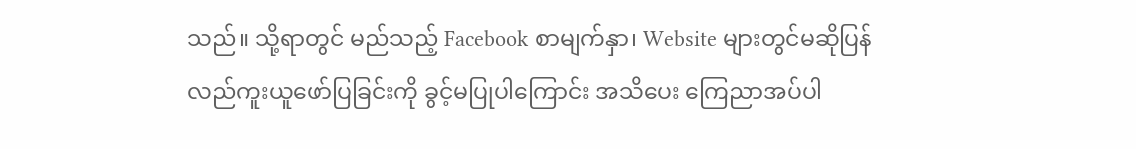သည်။ သို့ရာတွင် မည်သည့် Facebook စာမျက်နှာ၊ Website များတွင်မဆိုပြန်လည်ကူးယူဖော်ပြခြင်းကို ခွင့်မပြုပါကြောင်း အသိပေး ကြေညာအပ်ပါ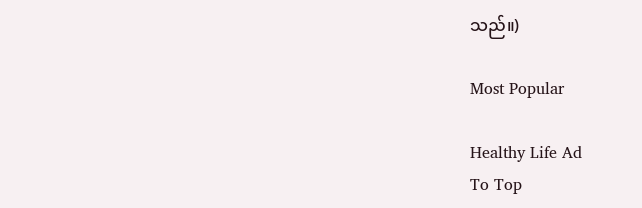သည်။)

Most Popular

Healthy Life Ad
To Top